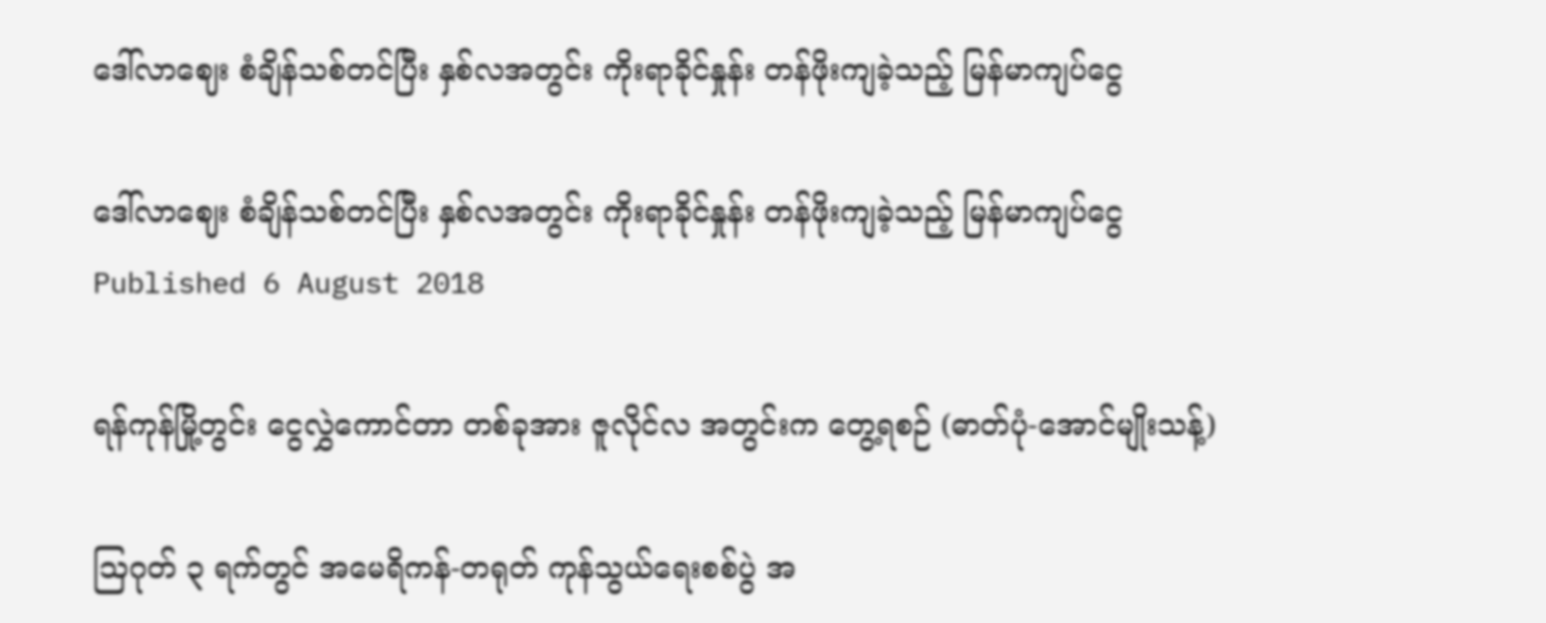ဒေါ်လာဈေး စံချိန်သစ်တင်ပြီး နှစ်လအတွင်း ကိုးရာခိုင်နှုန်း တန်ဖိုးကျခဲ့သည့် မြန်မာကျပ်ငွေ

ဒေါ်လာဈေး စံချိန်သစ်တင်ပြီး နှစ်လအတွင်း ကိုးရာခိုင်နှုန်း တန်ဖိုးကျခဲ့သည့် မြန်မာကျပ်ငွေ
Published 6 August 2018

ရန်ကုန်မြို့တွင်း ငွေလွှဲကောင်တာ တစ်ခုအား ဇူလိုင်လ အတွင်းက တွေ့ရစဉ် (ဓာတ်ပုံ-အောင်မျိုးသန့်)

သြဂုတ် ၃ ရက်တွင် အမေရိကန်-တရုတ် ကုန်သွယ်ရေးစစ်ပွဲ အ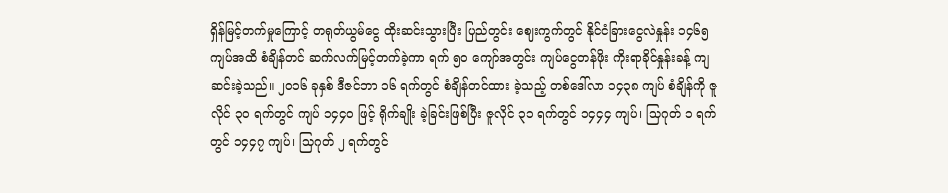ရှိန်မြင့်တက်မှုကြောင့် တရုတ်ယွမ်ငွေ ထိုးဆင်းသွားပြီး ပြည်တွင်း ဈေးကွက်တွင် နိုင်ငံခြားငွေလဲနှုန်း ၁၄၆၅ ကျပ်အထိ စံချိန်တင် ဆက်လက်မြင့်တက်ခဲ့ကာ ရက် ၅၀ ကျော်အတွင်း ကျပ်ငွေတန်ဖိုး ကိုးရာခိုင်နှုန်းခန့် ကျဆင်းခဲ့သည်။ ၂၀၁၆ ခုနှစ် ဒီဇင်ဘာ ၁၆ ရက်တွင် စံချိန်တင်ထား ခဲ့သည့် တစ်ဒေါ်လာ ၁၄၃၈ ကျပ် စံချိန်ကို ဇူလိုင် ၃၀ ရက်တွင် ကျပ် ၁၄၄၀ ဖြင့် ရိုက်ချိုး ခဲ့ခြင်းဖြစ်ပြီး ဇူလိုင် ၃၁ ရက်တွင် ၁၄၄၄ ကျပ်၊ သြဂုတ် ၁ ရက်တွင် ၁၄၄၇ ကျပ်၊ သြဂုတ် ၂ ရက်တွင်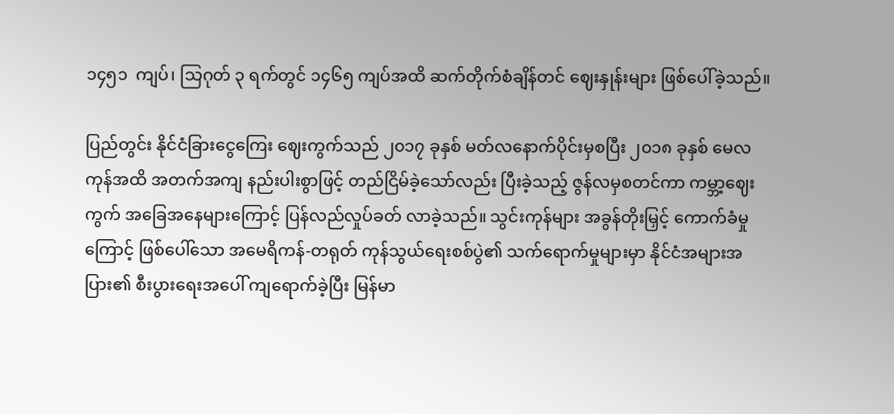၁၄၅၁  ကျပ်၊ သြဂုတ် ၃ ရက်တွင် ၁၄၆၅ ကျပ်အထိ ဆက်တိုက်စံချိန်တင် ဈေးနှုန်းများ ဖြစ်ပေါ်ခဲ့သည်။

ပြည်တွင်း နိုင်ငံခြားငွေကြေး ဈေးကွက်သည် ၂၀၁၇ ခုနှစ် မတ်လနောက်ပိုင်းမှစပြီး ၂၀၁၈ ခုနှစ် မေလကုန်အထိ အတက်အကျ နည်းပါးစွာဖြင့် တည်ငြိမ်ခဲ့သော်လည်း ပြီးခဲ့သည့် ဇွန်လမှစတင်ကာ ကမ္ဘာ့ဈေးကွက် အခြေအနေများကြောင့် ပြန်လည်လှုပ်ခတ် လာခဲ့သည်။ သွင်းကုန်များ အခွန်တိုးမြှင့် ကောက်ခံမှုကြောင့် ဖြစ်ပေါ်သော အမေရိကန်-တရုတ် ကုန်သွယ်ရေးစစ်ပွဲ၏ သက်ရောက်မှုများမှာ နိုင်ငံအများအပြား၏ စီးပွားရေးအပေါ် ကျရောက်ခဲ့ပြီး မြန်မာ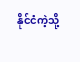နိုင်ငံကဲ့သို့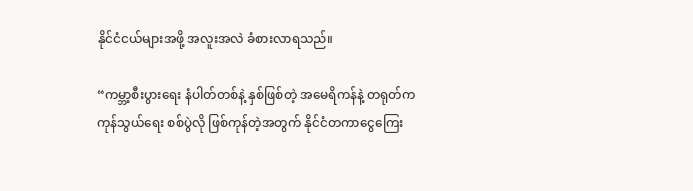နိုင်ငံငယ်များအဖို့ အလူးအလဲ ခံစားလာရသည်။

“ကမ္ဘာ့စီးပွားရေး နံပါတ်တစ်နဲ့ နှစ်ဖြစ်တဲ့ အမေရိကန်နဲ့ တရုတ်က ကုန်သွယ်ရေး စစ်ပွဲလို ဖြစ်ကုန်တဲ့အတွက် နိုင်ငံတကာငွေကြေး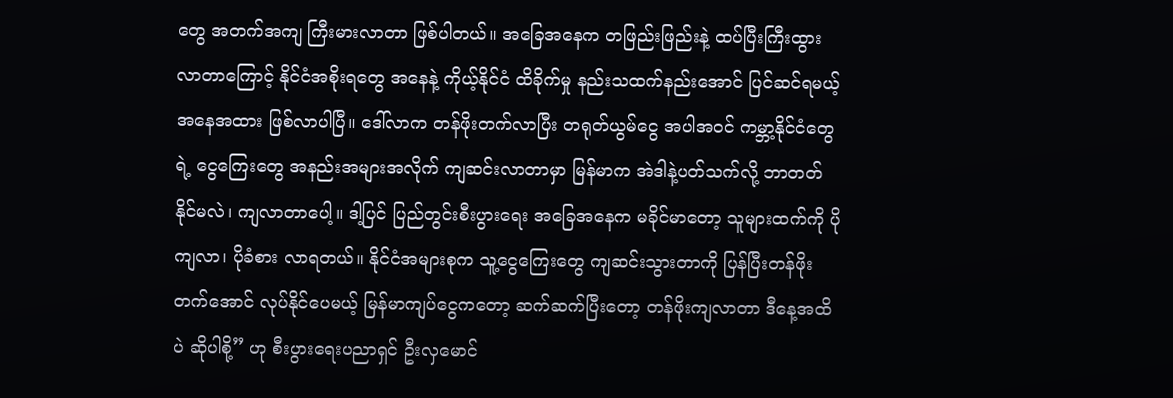တွေ အတက်အကျ ကြီးမားလာတာ ဖြစ်ပါတယ်။ အခြေအနေက တဖြည်းဖြည်းနဲ့ ထပ်ပြီးကြီးထွား လာတာကြောင့် နိုင်ငံအစိုးရတွေ အနေနဲ့ ကိုယ့်နိုင်ငံ ထိခိုက်မှု နည်းသထက်နည်းအောင် ပြင်ဆင်ရမယ့် အနေအထား ဖြစ်လာပါပြီ။ ဒေါ်လာက တန်ဖိုးတက်လာပြီး တရုတ်ယွမ်ငွေ အပါအဝင် ကမ္ဘာ့နိုင်ငံတွေရဲ့ ငွေကြေးတွေ အနည်းအများအလိုက် ကျဆင်းလာတာမှာ မြန်မာက အဲဒါနဲ့ပတ်သက်လို့ ဘာတတ်နိုင်မလဲ၊ ကျလာတာပေါ့။ ဒါ့ပြင် ပြည်တွင်းစီးပွားရေး အခြေအနေက မခိုင်မာတော့ သူများထက်ကို ပိုကျလာ၊ ပိုခံစား လာရတယ်။ နိုင်ငံအများစုက သူ့ငွေကြေးတွေ ကျဆင်းသွားတာကို ပြန်ပြီးတန်ဖိုးတက်အောင် လုပ်နိုင်ပေမယ့် မြန်မာကျပ်ငွေကတော့ ဆက်ဆက်ပြီးတော့ တန်ဖိုးကျလာတာ ဒီနေ့အထိပဲ ဆိုပါစို့” ဟု စီးပွားရေးပညာရှင် ဦးလှမောင်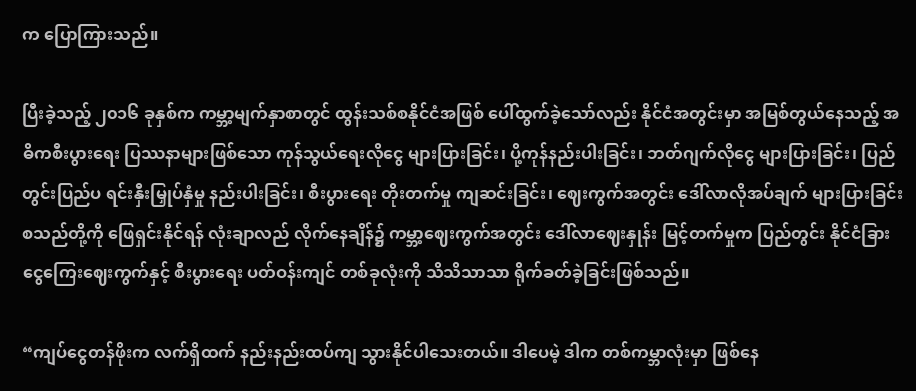က ပြောကြားသည်။

ပြီးခဲ့သည့် ၂၀၁၆ ခုနှစ်က ကမ္ဘာ့မျက်နှာစာတွင် ထွန်းသစ်စနိုင်ငံအဖြစ် ပေါ်ထွက်ခဲ့သော်လည်း နိုင်ငံအတွင်းမှာ အမြစ်တွယ်နေသည့် အဓိကစီးပွားရေး ပြဿနာများဖြစ်သော ကုန်သွယ်ရေးလိုငွေ များပြားခြင်း၊ ပို့ကုန်နည်းပါးခြင်း၊ ဘတ်ဂျက်လိုငွေ များပြားခြင်း၊ ပြည်တွင်းပြည်ပ ရင်းနှီးမြှုပ်နှံမှု နည်းပါးခြင်း၊ စီးပွားရေး တိုးတက်မှု ကျဆင်းခြင်း၊ ဈေးကွက်အတွင်း ဒေါ်လာလိုအပ်ချက် များပြားခြင်း စသည်တို့ကို ဖြေရှင်းနိုင်ရန် လုံးချာလည် လိုက်နေချိန်၌ ကမ္ဘာ့ဈေးကွက်အတွင်း ဒေါ်လာဈေးနှုန်း မြင့်တက်မှုက ပြည်တွင်း နိုင်ငံခြား ငွေကြေးဈေးကွက်နှင့် စီးပွားရေး ပတ်ဝန်းကျင် တစ်ခုလုံးကို သိသိသာသာ ရိုက်ခတ်ခဲ့ခြင်းဖြစ်သည်။

“ကျပ်ငွေတန်ဖိုးက လက်ရှိထက် နည်းနည်းထပ်ကျ သွားနိုင်ပါသေးတယ်။ ဒါပေမဲ့ ဒါက တစ်ကမ္ဘာလုံးမှာ ဖြစ်နေ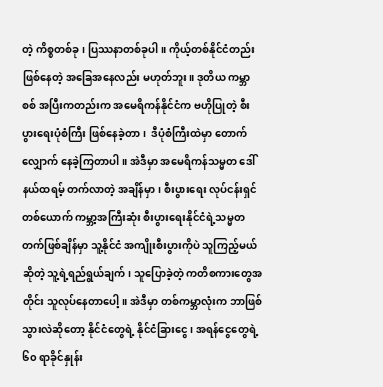တဲ့ ကိစ္စတစ်ခု၊ ပြဿနာတစ်ခုပါ။ ကိုယ့်တစ်နိုင်ငံတည်း ဖြစ်နေတဲ့ အခြေအနေလည်း မဟုတ်ဘူး။ ဒုတိယ ကမ္ဘာစစ် အပြီးကတည်းက အမေရိကန်နိုင်ငံက ဗဟိုပြုတဲ့ စီးပွားရေးပုံစံကြီး ဖြစ်နေခဲ့တာ၊  ဒီပုံစံကြီးထဲမှာ တောက်လျှောက် နေခဲ့ကြတာပါ။ အဲဒီမှာ အမေရိကန်သမ္မတ ဒေါ်နယ်ထရမ့် တက်လာတဲ့ အချိန်မှာ၊ စီးပွားရေး လုပ်ငန်းရှင်တစ်ယောက် ကမ္ဘာ့အကြီးဆုံး စီးပွားရေးနိုင်ငံရဲ့သမ္မတတက်ဖြစ်ချိန်မှာ သူ့နိုင်ငံ အကျိုးစီးပွားကိုပဲ သူကြည့်မယ်ဆိုတဲ့ သူ့ရဲ့ရည်ရွယ်ချက်၊ သူပြောခဲ့တဲ့ ကတိစကားတွေအတိုင်း သူလုပ်နေတာပေါ့။ အဲဒီမှာ တစ်ကမ္ဘာလုံးက ဘာဖြစ်သွားလဲဆိုတော့ နိုင်ငံတွေရဲ့ နိုင်ငံခြားငွေ၊ အရန်ငွေတွေရဲ့ ၆၀ ရာခိုင်နှုန်း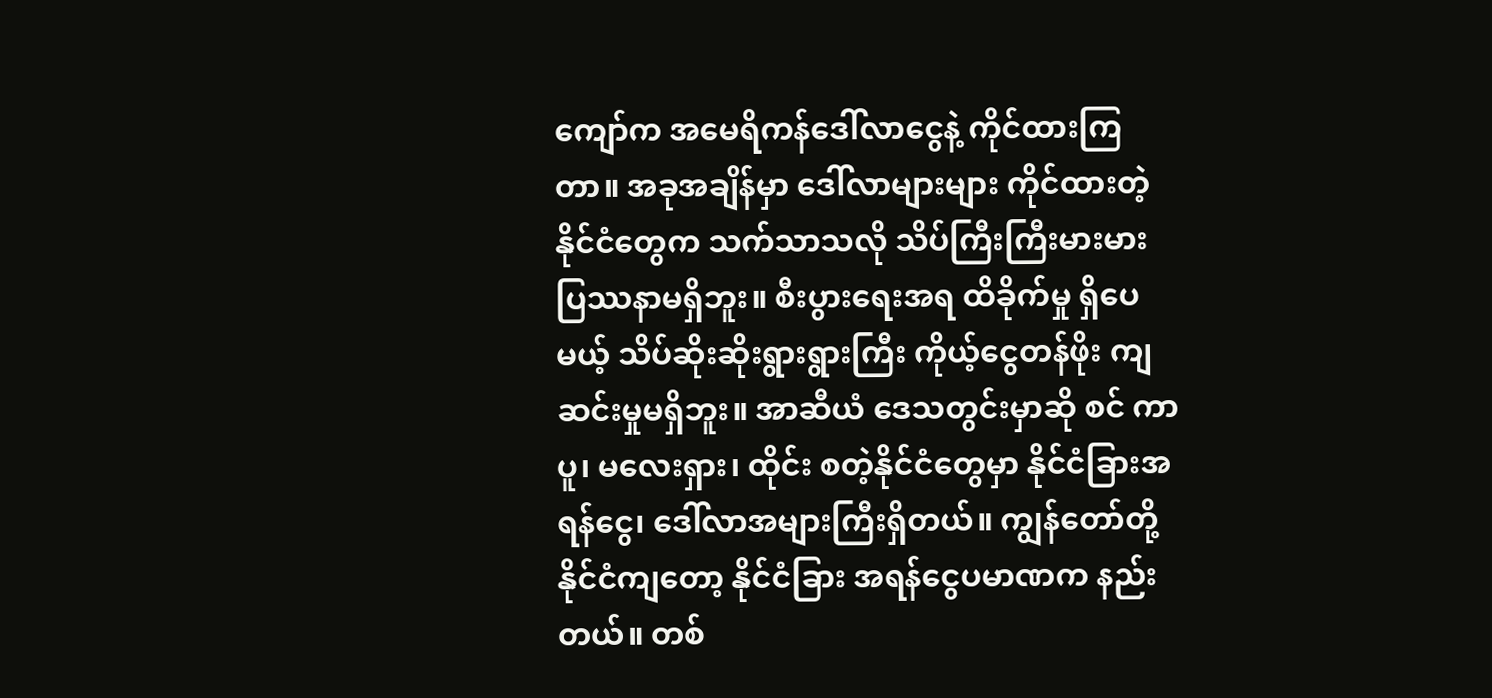ကျော်က အမေရိကန်ဒေါ်လာငွေနဲ့ ကိုင်ထားကြတာ။ အခုအချိန်မှာ ဒေါ်လာများများ ကိုင်ထားတဲ့ နိုင်ငံတွေက သက်သာသလို သိပ်ကြီးကြီးမားမား ပြဿနာမရှိဘူး။ စီးပွားရေးအရ ထိခိုက်မှု ရှိပေမယ့် သိပ်ဆိုးဆိုးရွားရွားကြီး ကိုယ့်ငွေတန်ဖိုး ကျဆင်းမှုမရှိဘူး။ အာဆီယံ ဒေသတွင်းမှာဆို စင် ကာပူ၊ မလေးရှား၊ ထိုင်း စတဲ့နိုင်ငံတွေမှာ နိုင်ငံခြားအရန်ငွေ၊ ဒေါ်လာအများကြီးရှိတယ်။ ကျွန်တော်တို့နိုင်ငံကျတော့ နိုင်ငံခြား အရန်ငွေပမာဏက နည်းတယ်။ တစ်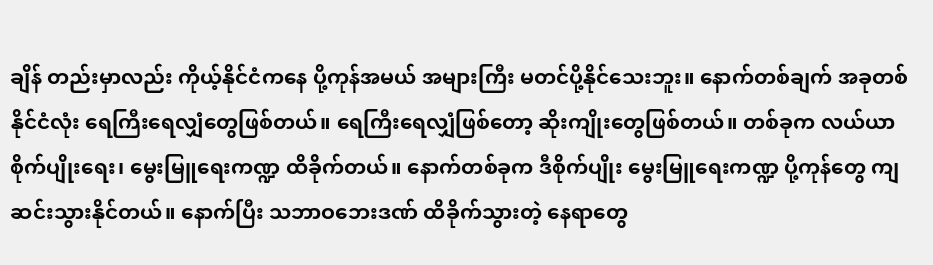ချိန် တည်းမှာလည်း ကိုယ့်နိုင်ငံကနေ ပို့ကုန်အမယ် အများကြီး မတင်ပို့နိုင်သေးဘူး။ နောက်တစ်ချက် အခုတစ်နိုင်ငံလုံး ရေကြီးရေလျှံတွေဖြစ်တယ်။ ရေကြီးရေလျှံဖြစ်တော့ ဆိုးကျိုးတွေဖြစ်တယ်။ တစ်ခုက လယ်ယာစိုက်ပျိုးရေး၊ မွေးမြူရေးကဏ္ဍ ထိခိုက်တယ်။ နောက်တစ်ခုက ဒီစိုက်ပျိုး မွေးမြူရေးကဏ္ဍ ပို့ကုန်တွေ ကျဆင်းသွားနိုင်တယ်။ နောက်ပြီး သဘာဝဘေးဒဏ် ထိခိုက်သွားတဲ့ နေရာတွေ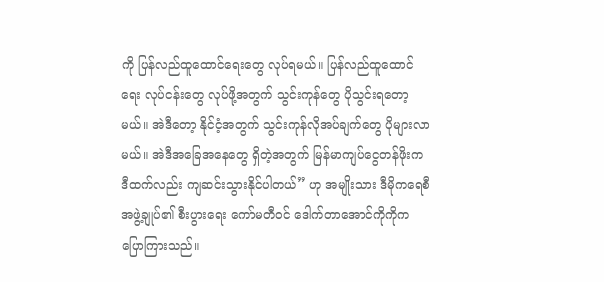ကို ပြန်လည်ထူထောင်ရေးတွေ လုပ်ရမယ်။ ပြန်လည်ထူထောင်ရေး လုပ်ငန်းတွေ လုပ်ဖို့အတွက် သွင်းကုန်တွေ ပိုသွင်းရတော့မယ်။ အဲဒီတော့ နိုင်ငံ့အတွက် သွင်းကုန်လိုအပ်ချက်တွေ ပိုများလာမယ်။ အဲဒီအခြေအနေတွေ ရှိတဲ့အတွက် မြန်မာကျပ်ငွေတန်ဖိုးက ဒီထက်လည်း ကျဆင်းသွားနိုင်ပါတယ်” ဟု အမျိုးသား ဒီမိုကရေစီ အဖွဲ့ချုပ်၏ စီးပွားရေး ကော်မတီဝင် ဒေါက်တာအောင်ကိုကိုက ပြောကြားသည်။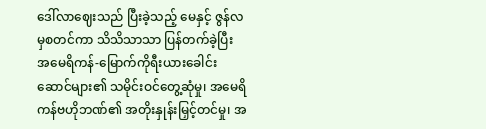ဒေါ်လာဈေးသည် ပြီးခဲ့သည့် မေနှင့် ဇွန်လမှစတင်ကာ သိသိသာသာ ပြန်တက်ခဲ့ပြီး အမေရိကန်-မြောက်ကိုရီးယားခေါင်း ဆောင်များ၏ သမိုင်းဝင်တွေ့ဆုံမှု၊ အမေရိ ကန်ဗဟိုဘဏ်၏ အတိုးနှုန်းမြှင့်တင်မှု၊ အ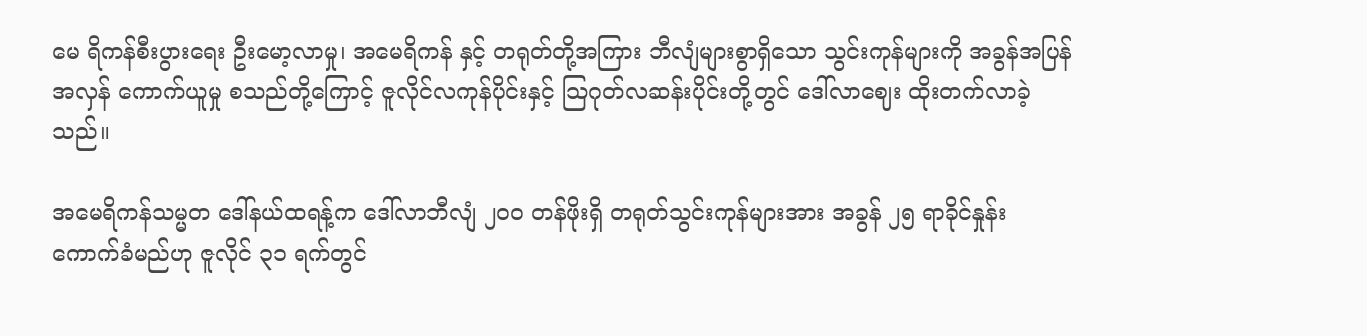မေ ရိကန်စီးပွားရေး ဦးမော့လာမှု၊ အမေရိကန် နှင့် တရုတ်တို့အကြား ဘီလျံများစွာရှိသော သွင်းကုန်များကို အခွန်အပြန်အလှန် ကောက်ယူမှု စသည်တို့ကြောင့် ဇူလိုင်လကုန်ပိုင်းနှင့် သြဂုတ်လဆန်းပိုင်းတို့တွင် ဒေါ်လာဈေး ထိုးတက်လာခဲ့သည်။

အမေရိကန်သမ္မတ ဒေါ်နယ်ထရန့်က ဒေါ်လာဘီလျံ ၂၀၀ တန်ဖိုးရှိ တရုတ်သွင်းကုန်များအား အခွန် ၂၅ ရာခိုင်နှုန်း ကောက်ခံမည်ဟု ဇူလိုင် ၃၁ ရက်တွင်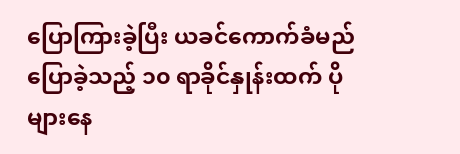ပြောကြားခဲ့ပြီး ယခင်ကောက်ခံမည် ပြောခဲ့သည့် ၁၀ ရာခိုင်နှုန်းထက် ပိုများနေ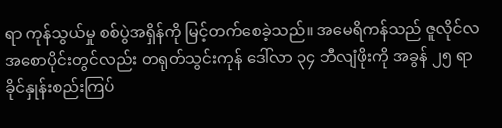ရာ ကုန်သွယ်မှု စစ်ပွဲအရှိန်ကို မြင့်တက်စေခဲ့သည်။ အမေရိကန်သည် ဇူလိုင်လ အစောပိုင်းတွင်လည်း တရုတ်သွင်းကုန် ဒေါ်လာ ၃၄ ဘီလျံဖိုးကို အခွန် ၂၅ ရာ ခိုင်နှုန်းစည်းကြပ်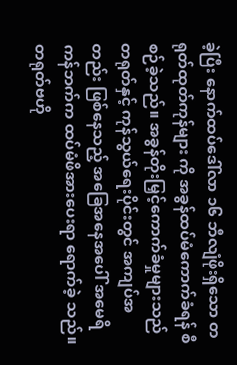ခဲ့ပြီး နောက်ထပ်ဒေါ်လာ ၁၆ ဘီလျံဖိုးရှိသော တရုတ်ထုတ်ကုန်များ ကို အခွန်ထပ်မံကောက်ခံရန် စီစဉ်ခဲ့သည်။ အခွန်တိုးမြှင့်ကောက်ခံမှုများသည် တရုတ်နှင့် ကုန်သွယ်ရေးပိုင်းတွင် အကျပ်အတည်း ဖြစ်နေသည့် အခြေအနေအပေါ် အမေရိ ကန်ဘက်က ထပ်မံဖိအားပေးရာ ရောက်ခဲ့ သည်။ တရုတ်ဗဟို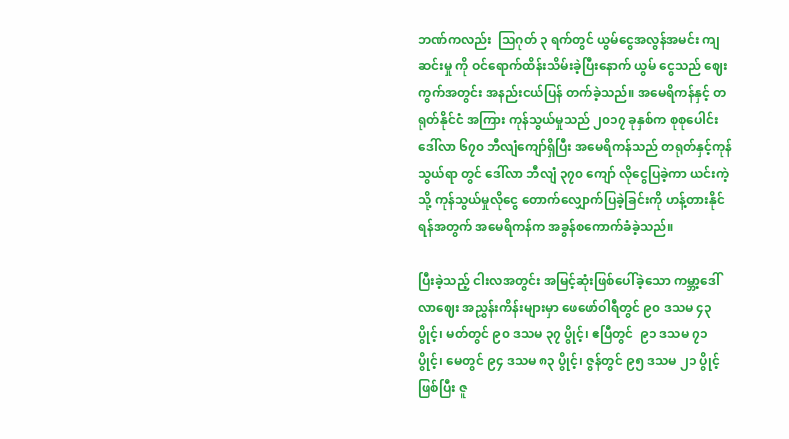ဘဏ်ကလည်း  သြဂုတ် ၃ ရက်တွင် ယွမ်ငွေအလွန်အမင်း ကျဆင်းမှု ကို ဝင်ရောက်ထိန်းသိမ်းခဲ့ပြီးနောက် ယွမ် ငွေသည် ဈေးကွက်အတွင်း အနည်းငယ်ပြန် တက်ခဲ့သည်။ အမေရိကန်နှင့် တရုတ်နိုင်ငံ အကြား ကုန်သွယ်မှုသည် ၂၀၁၇ ခုနှစ်က စုစုပေါင်း ဒေါ်လာ ၆၇၀ ဘီလျံကျော်ရှိပြီး အမေရိကန်သည် တရုတ်နှင့်ကုန်သွယ်ရာ တွင် ဒေါ်လာ ဘီလျံ ၃၇၀ ကျော် လိုငွေပြခဲ့ကာ ယင်းကဲ့သို့ ကုန်သွယ်မှုလိုငွေ တောက်လျှောက်ပြခဲ့ခြင်းကို ဟန့်တားနိုင်ရန်အတွက် အမေရိကန်က အခွန်စကောက်ခံခဲ့သည်။

ပြီးခဲ့သည့် ငါးလအတွင်း အမြင့်ဆုံးဖြစ်ပေါ်ခဲ့သော ကမ္ဘာ့ဒေါ်လာဈေး အညွှန်းကိန်းများမှာ ဖေဖော်ဝါရီတွင် ၉၀ ဒသမ ၄၃ ပွိုင့်၊ မတ်တွင် ၉၀ ဒသမ ၃၇ ပွိုင့်၊ ဧပြီတွင်  ၉၁ ဒသမ ၇၁ ပွိုင့်၊ မေတွင် ၉၄ ဒသမ ၈၃ ပွိုင့်၊ ဇွန်တွင် ၉၅ ဒသမ ၂၁ ပွိုင့်ဖြစ်ပြီး ဇူ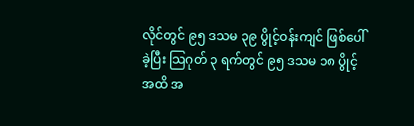လိုင်တွင် ၉၅ ဒသမ ၃၉ ပွိုင့်ဝန်းကျင် ဖြစ်ပေါ်ခဲ့ပြီး သြဂုတ် ၃ ရက်တွင် ၉၅ ဒသမ ၁၈ ပွိုင့်အထိ အ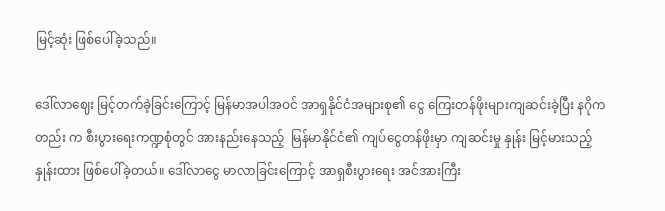မြင့်ဆုံး ဖြစ်ပေါ်ခဲ့သည်။

ဒေါ်လာဈေး မြင့်တက်ခဲ့ခြင်းကြောင့် မြန်မာအပါအဝင် အာရှနိုင်ငံအများစု၏ ငွေ ကြေးတန်ဖိုးများကျဆင်းခဲ့ပြီး နဂိုကတည်း က စီးပွားရေးကဏ္ဍစုံတွင် အားနည်းနေသည့်  မြန်မာနိုင်ငံ၏ ကျပ်ငွေတန်ဖိုးမှာ ကျဆင်းမှု နှုန်း မြင့်မားသည့်နှုန်းထား ဖြစ်ပေါ်ခဲ့တယ်။ ဒေါ်လာငွေ မာလာခြင်းကြောင့် အာရှစီးပွားရေး အင်အားကြီး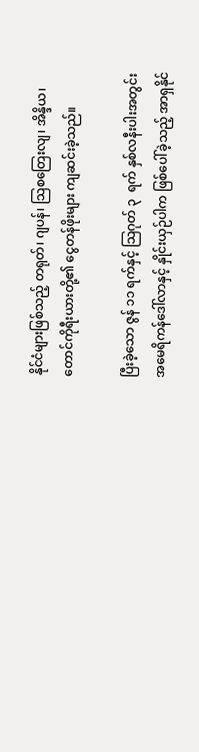နိုင်ငံများဖြစ်သည့် တရုတ်၊ ဂျပန်၊ သြစတြေးလျ၊ အိန္ဒိယ၊ တောင်ကိုရီးယားတို့၏ ငွေတန်ဖိုးများ ကျဆင်းခဲ့သည်။

ပြီးခဲ့သော ဇွန် ၁၁ ရက်နှင့် သြဂုတ် ၃  ရက် နှစ်လနီးပါးအတွင်း အမေရိကန်ဒေါ်လာနှင့် နှိုင်းယှဉ်ပါက ဖြစ်ပေါ်ခဲ့သည့် အာရှနိုင်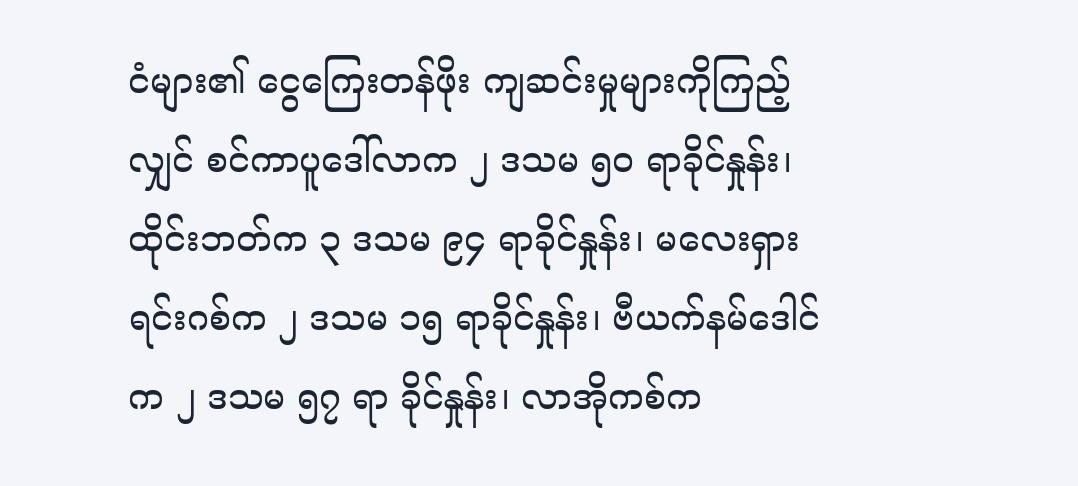ငံများ၏ ငွေကြေးတန်ဖိုး ကျဆင်းမှုများကိုကြည့်လျှင် စင်ကာပူဒေါ်လာက ၂ ဒသမ ၅၀ ရာခိုင်နှုန်း၊ ထိုင်းဘတ်က ၃ ဒသမ ၉၄ ရာခိုင်နှုန်း၊ မလေးရှားရင်းဂစ်က ၂ ဒသမ ၁၅ ရာခိုင်နှုန်း၊ ဗီယက်နမ်ဒေါင်က ၂ ဒသမ ၅၇ ရာ ခိုင်နှုန်း၊ လာအိုကစ်က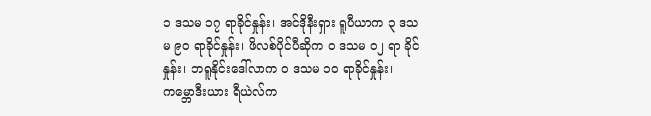၁ ဒသမ ၁၇ ရာခိုင်နှုန်း၊ အင်ဒိုနီးရှား ရူပီယာက ၃ ဒသမ ၉၀ ရာခိုင်နှုန်း၊ ဖိလစ်ပိုင်ပီဆိုက ၀ ဒသမ ၀၂ ရာ ခိုင်နှုန်း၊ ဘရူနိုင်းဒေါ်လာက ၀ ဒသမ ၁၀ ရာခိုင်နှုန်း၊ ကမ္ဘောဒီးယား ရီယဲလ်က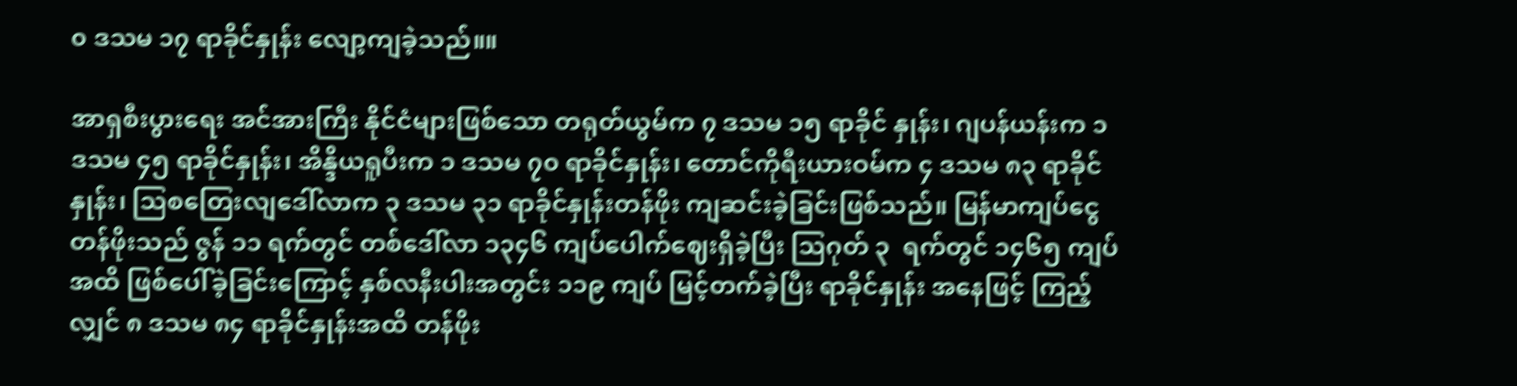၀ ဒသမ ၁၇ ရာခိုင်နှုန်း လျော့ကျခဲ့သည်။။

အာရှစီးပွားရေး အင်အားကြီး နိုင်ငံများဖြစ်သော တရုတ်ယွမ်က ၇ ဒသမ ၁၅ ရာခိုင် နှုန်း၊ ဂျပန်ယန်းက ၁ ဒသမ ၄၅ ရာခိုင်နှုန်း၊ အိန္ဒိယရူပီးက ၁ ဒသမ ၇၀ ရာခိုင်နှုန်း၊ တောင်ကိုရီးယားဝမ်က ၄ ဒသမ ၈၃ ရာခိုင် နှုန်း၊ သြစတြေးလျဒေါ်လာက ၃ ဒသမ ၃၁ ရာခိုင်နှုန်းတန်ဖိုး ကျဆင်းခဲ့ခြင်းဖြစ်သည်။ မြန်မာကျပ်ငွေတန်ဖိုးသည် ဇွန် ၁၁ ရက်တွင် တစ်ဒေါ်လာ ၁၃၄၆ ကျပ်ပေါက်ဈေးရှိခဲ့ပြီး သြဂုတ် ၃  ရက်တွင် ၁၄၆၅ ကျပ်အထိ ဖြစ်ပေါ်ခဲ့ခြင်းကြောင့် နှစ်လနီးပါးအတွင်း ၁၁၉ ကျပ် မြင့်တက်ခဲ့ပြီး ရာခိုင်နှုန်း အနေဖြင့် ကြည့်လျှင် ၈ ဒသမ ၈၄ ရာခိုင်နှုန်းအထိ တန်ဖိုး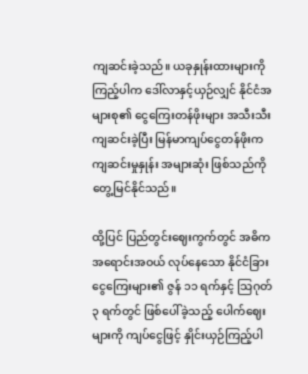ကျဆင်းခဲ့သည်။ ယခုနှုန်းထားများကို ကြည့်ပါက ဒေါ်လာနှင့်ယှဉ်လျှင် နိုင်ငံအများစု၏ ငွေကြေးတန်ဖိုးများ အသီးသီးကျဆင်းခဲ့ပြီး မြန်မာကျပ်ငွေတန်ဖိုးက ကျဆင်းမှုနှုန်း အများဆုံး ဖြစ်သည်ကို တွေ့မြင်နိုင်သည်။

ထို့ပြင် ပြည်တွင်းဈေးကွက်တွင် အဓိက အရောင်းအဝယ် လုပ်နေသော နိုင်ငံခြား ငွေကြေးများ၏ ဇွန် ၁၁ ရက်နှင့် သြဂုတ် ၃ ရက်တွင် ဖြစ်ပေါ်ခဲ့သည့် ပေါက်ဈေးများကို ကျပ်ငွေဖြင့် နှိုင်းယှဉ်ကြည့်ပါ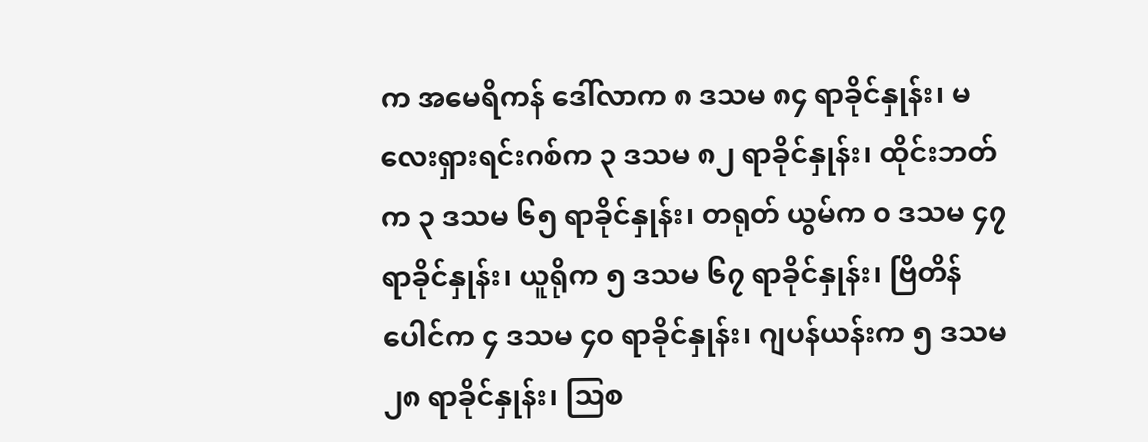က အမေရိကန် ဒေါ်လာက ၈ ဒသမ ၈၄ ရာခိုင်နှုန်း၊ မလေးရှားရင်းဂစ်က ၃ ဒသမ ၈၂ ရာခိုင်နှုန်း၊ ထိုင်းဘတ်က ၃ ဒသမ ၆၅ ရာခိုင်နှုန်း၊ တရုတ် ယွမ်က ၀ ဒသမ ၄၇ ရာခိုင်နှုန်း၊ ယူရိုက ၅ ဒသမ ၆၇ ရာခိုင်နှုန်း၊ ဗြိတိန်ပေါင်က ၄ ဒသမ ၄၀ ရာခိုင်နှုန်း၊ ဂျပန်ယန်းက ၅ ဒသမ ၂၈ ရာခိုင်နှုန်း၊ သြစ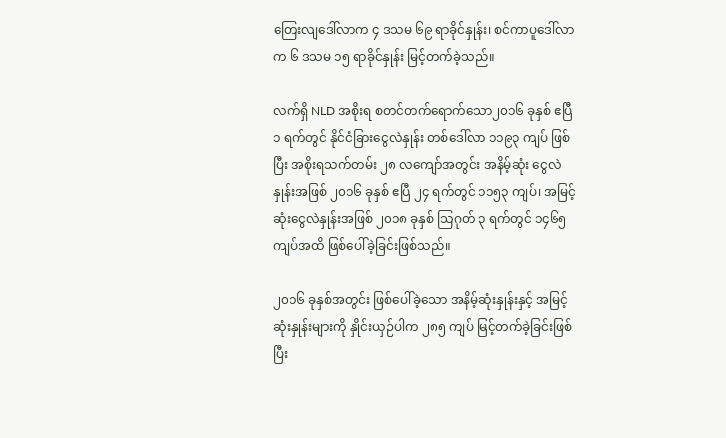တြေးလျဒေါ်လာက ၄ ဒသမ ၆၉ ရာခိုင်နှုန်း၊ စင်ကာပူဒေါ်လာက ၆ ဒသမ ၁၅ ရာခိုင်နှုန်း မြင့်တက်ခဲ့သည်။

လက်ရှိ NLD အစိုးရ စတင်တက်ရောက်သော၂၀၁၆ ခုနှစ် ဧပြီ ၁ ရက်တွင် နိုင်ငံခြားငွေလဲနှုန်း တစ်ဒေါ်လာ ၁၁၉၃ ကျပ် ဖြစ်ပြီး အစိုးရသက်တမ်း ၂၈ လကျော်အတွင်း အနိမ့်ဆုံး ငွေလဲနှုန်းအဖြစ် ၂၀၁၆ ခုနှစ် ဧပြီ ၂၄ ရက်တွင် ၁၁၅၃ ကျပ်၊ အမြင့် ဆုံးငွေလဲနှုန်းအဖြစ် ၂၀၁၈ ခုနှစ် သြဂုတ် ၃ ရက်တွင် ၁၄၆၅ ကျပ်အထိ ဖြစ်ပေါ်ခဲ့ခြင်းဖြစ်သည်။

၂၀၁၆ ခုနှစ်အတွင်း ဖြစ်ပေါ်ခဲ့သော အနိမ့်ဆုံးနှုန်းနှင့် အမြင့်ဆုံးနှုန်းများကို နှိုင်းယှဉ်ပါက ၂၈၅ ကျပ် မြင့်တက်ခဲ့ခြင်းဖြစ်ပြီး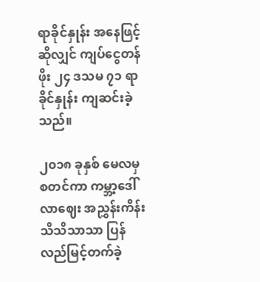ရာခိုင်နှုန်း အနေဖြင့်ဆိုလျှင် ကျပ်ငွေတန်ဖိုး ၂၄ ဒသမ ၇၁ ရာခိုင်နှုန်း ကျဆင်းခဲ့သည်။

၂၀၁၈ ခုနှစ် မေလမှစတင်ကာ ကမ္ဘာ့ဒေါ်လာဈေး အညွှန်းကိန်း သိသိသာသာ ပြန်လည်မြင့်တက်ခဲ့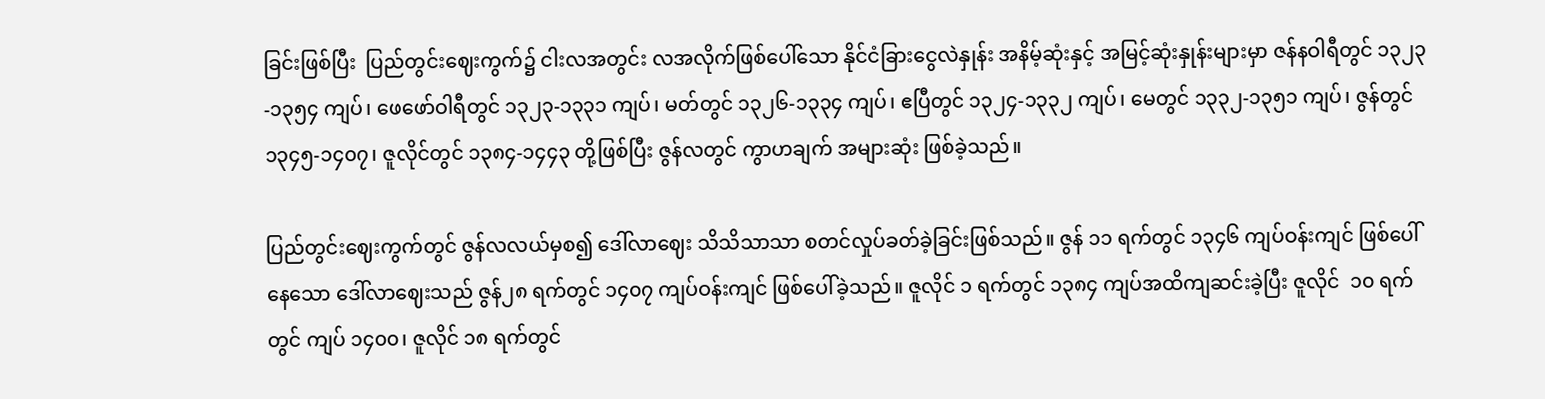ခြင်းဖြစ်ပြီး  ပြည်တွင်းဈေးကွက်၌ ငါးလအတွင်း လအလိုက်ဖြစ်ပေါ်သော နိုင်ငံခြားငွေလဲနှုန်း အနိမ့်ဆုံးနှင့် အမြင့်ဆုံးနှုန်းများမှာ ဇန်နဝါရီတွင် ၁၃၂၃-၁၃၅၄ ကျပ်၊ ဖေဖော်ဝါရီတွင် ၁၃၂၃-၁၃၃၁ ကျပ်၊ မတ်တွင် ၁၃၂၆-၁၃၃၄ ကျပ်၊ ဧပြီတွင် ၁၃၂၄-၁၃၃၂ ကျပ်၊ မေတွင် ၁၃၃၂-၁၃၅၁ ကျပ်၊ ဇွန်တွင် ၁၃၄၅-၁၄၀၇၊ ဇူလိုင်တွင် ၁၃၈၄-၁၄၄၃ တို့ဖြစ်ပြီး ဇွန်လတွင် ကွာဟချက် အများဆုံး ဖြစ်ခဲ့သည်။

ပြည်တွင်းဈေးကွက်တွင် ဇွန်လလယ်မှစ၍ ဒေါ်လာဈေး သိသိသာသာ စတင်လှုပ်ခတ်ခဲ့ခြင်းဖြစ်သည်။ ဇွန် ၁၁ ရက်တွင် ၁၃၄၆ ကျပ်ဝန်းကျင် ဖြစ်ပေါ်နေသော ဒေါ်လာဈေးသည် ဇွန်၂၈ ရက်တွင် ၁၄၀၇ ကျပ်ဝန်းကျင် ဖြစ်ပေါ်ခဲ့သည်။ ဇူလိုင် ၁ ရက်တွင် ၁၃၈၄ ကျပ်အထိကျဆင်းခဲ့ပြီး ဇူလိုင်  ၁၀ ရက်တွင် ကျပ် ၁၄၀၀၊ ဇူလိုင် ၁၈ ရက်တွင်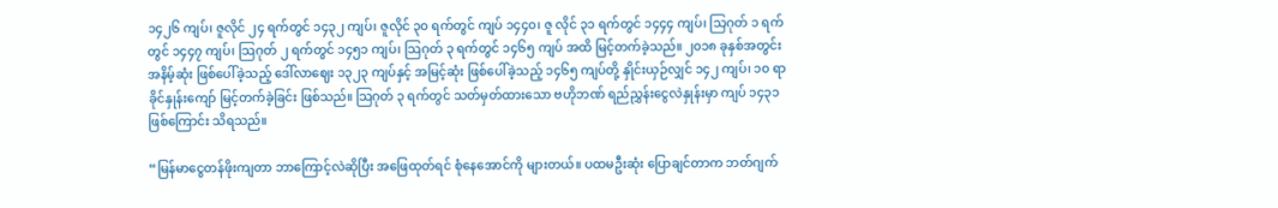၁၄၂၆ ကျပ်၊ ဇူလိုင် ၂၄ ရက်တွင် ၁၄၃၂ ကျပ်၊ ဇူလိုင် ၃၀ ရက်တွင် ကျပ် ၁၄၄၀၊ ဇူ လိုင် ၃၁ ရက်တွင် ၁၄၄၄ ကျပ်၊ သြဂုတ် ၁ ရက်တွင် ၁၄၄၇ ကျပ်၊ သြဂုတ် ၂ ရက်တွင် ၁၄၅၁ ကျပ်၊ သြဂုတ် ၃ ရက်တွင် ၁၄၆၅ ကျပ် အထိ မြင့်တက်ခဲ့သည်။ ၂၀၁၈ ခုနှစ်အတွင်း အနိမ့်ဆုံး ဖြစ်ပေါ်ခဲ့သည့် ဒေါ်လာဈေး ၁၃၂၃ ကျပ်နှင့် အမြင့်ဆုံး ဖြစ်ပေါ်ခဲ့သည့် ၁၄၆၅ ကျပ်တို့ နှိုင်းယှဉ်လျှင် ၁၄၂ ကျပ်၊ ၁၀ ရာခိုင်နှုန်းကျော် မြင့်တက်ခဲ့ခြင်း ဖြစ်သည်။ သြဂုတ် ၃ ရက်တွင် သတ်မှတ်ထားသော ဗဟိုဘဏ် ရည်ညွှန်းငွေလဲနှုန်းမှာ ကျပ် ၁၄၃၁ ဖြစ်ကြောင်း သိရသည်။

“မြန်မာငွေတန်ဖိုးကျတာ ဘာကြောင့်လဲဆိုပြီး အဖြေထုတ်ရင် စုံနေအောင်ကို များတယ်။ ပထမဦးဆုံး ပြောချင်တာက ဘတ်ဂျက်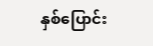နှစ်ပြောင်း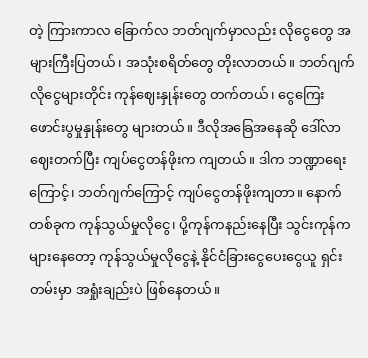တဲ့ ကြားကာလ ခြောက်လ ဘတ်ဂျက်မှာလည်း လိုငွေတွေ အများကြီးပြတယ်၊ အသုံးစရိတ်တွေ တိုးလာတယ်။ ဘတ်ဂျက်လိုငွေများတိုင်း ကုန်ဈေးနှုန်းတွေ တက်တယ်၊ ငွေကြေးဖောင်းပွမှုနှုန်းတွေ များတယ်။ ဒီလိုအခြေအနေဆို ဒေါ်လာဈေးတက်ပြီး ကျပ်ငွေတန်ဖိုးက ကျတယ်။ ဒါက ဘဏ္ဍာရေးကြောင့်၊ ဘတ်ဂျက်ကြောင့် ကျပ်ငွေတန်ဖိုးကျတာ။ နောက်တစ်ခုက ကုန်သွယ်မှုလိုငွေ၊ ပို့ကုန်ကနည်းနေပြီး သွင်းကုန်ကများနေတော့ ကုန်သွယ်မှုလိုငွေနဲ့ နိုင်ငံခြားငွေပေးငွေယူ ရှင်းတမ်းမှာ အရှုံးချည်းပဲ ဖြစ်နေတယ်။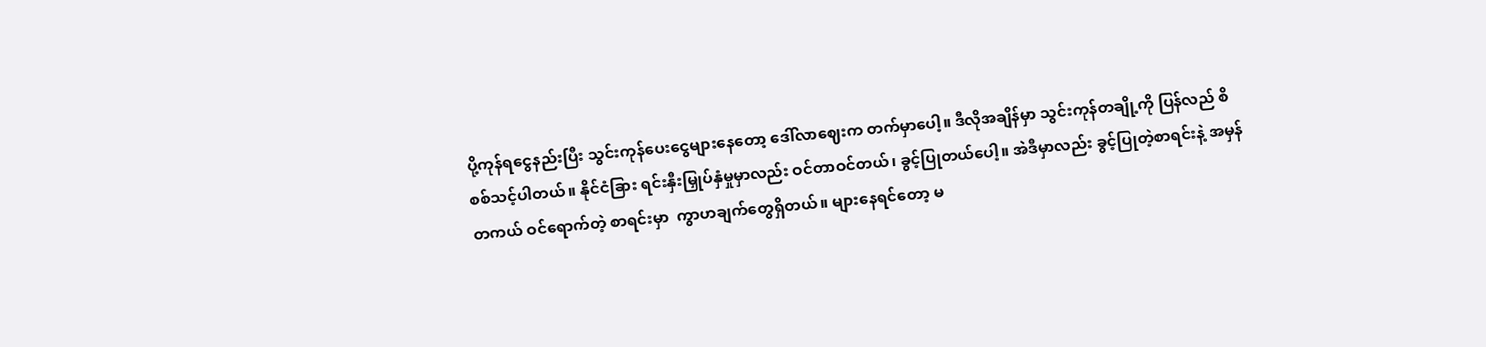ပို့ကုန်ရငွေနည်းပြီး သွင်းကုန်ပေးငွေများနေတော့ ဒေါ်လာဈေးက တက်မှာပေါ့။ ဒီလိုအချိန်မှာ သွင်းကုန်တချို့ကို ပြန်လည် စိစစ်သင့်ပါတယ်။ နိုင်ငံခြား ရင်းနှီးမြှုပ်နှံမှုမှာလည်း ဝင်တာဝင်တယ်၊ ခွင့်ပြုတယ်ပေါ့။ အဲဒီမှာလည်း ခွင့်ပြုတဲ့စာရင်းနဲ့ အမှန်တကယ် ဝင်ရောက်တဲ့ စာရင်းမှာ  ကွာဟချက်တွေရှိတယ်။ များနေရင်တော့ မ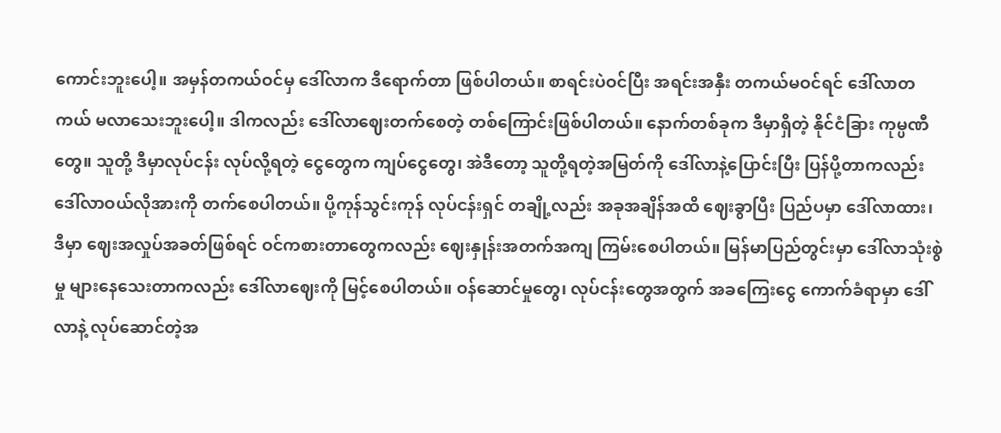ကောင်းဘူးပေါ့။ အမှန်တကယ်ဝင်မှ ဒေါ်လာက ဒီရောက်တာ ဖြစ်ပါတယ်။ စာရင်းပဲဝင်ပြီး အရင်းအနှီး တကယ်မဝင်ရင် ဒေါ်လာတကယ် မလာသေးဘူးပေါ့။ ဒါကလည်း ဒေါ်လာဈေးတက်စေတဲ့ တစ်ကြောင်းဖြစ်ပါတယ်။ နောက်တစ်ခုက ဒီမှာရှိတဲ့ နိုင်ငံခြား ကုမ္ပဏီတွေ။ သူတို့ ဒီမှာလုပ်ငန်း လုပ်လို့ရတဲ့ ငွေတွေက ကျပ်ငွေတွေ၊ အဲဒီတော့ သူတို့ရတဲ့အမြတ်ကို ဒေါ်လာနဲ့ပြောင်းပြီး ပြန်ပို့တာကလည်း ဒေါ်လာဝယ်လိုအားကို တက်စေပါတယ်။ ပို့ကုန်သွင်းကုန် လုပ်ငန်းရှင် တချို့လည်း အခုအချိန်အထိ ဈေးခွာပြီး ပြည်ပမှာ ဒေါ်လာထား၊ ဒီမှာ ဈေးအလှုပ်အခတ်ဖြစ်ရင် ဝင်ကစားတာတွေကလည်း ဈေးနှုန်းအတက်အကျ ကြမ်းစေပါတယ်။ မြန်မာပြည်တွင်းမှာ ဒေါ်လာသုံးစွဲမှု များနေသေးတာကလည်း ဒေါ်လာဈေးကို မြင့်စေပါတယ်။ ဝန်ဆောင်မှုတွေ၊ လုပ်ငန်းတွေအတွက် အခကြေးငွေ ကောက်ခံရာမှာ ဒေါ်လာနဲ့ လုပ်ဆောင်တဲ့အ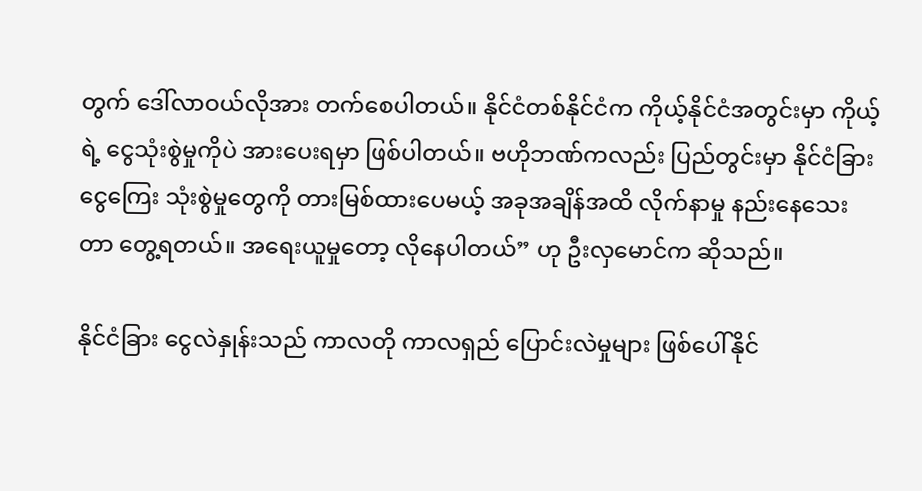တွက် ဒေါ်လာဝယ်လိုအား တက်စေပါတယ်။ နိုင်ငံတစ်နိုင်ငံက ကိုယ့်နိုင်ငံအတွင်းမှာ ကိုယ့်ရဲ့ ငွေသုံးစွဲမှုကိုပဲ အားပေးရမှာ ဖြစ်ပါတယ်။ ဗဟိုဘဏ်ကလည်း ပြည်တွင်းမှာ နိုင်ငံခြားငွေကြေး သုံးစွဲမှုတွေကို တားမြစ်ထားပေမယ့် အခုအချိန်အထိ လိုက်နာမှု နည်းနေသေးတာ တွေ့ရတယ်။ အရေးယူမှုတော့ လိုနေပါတယ်” ဟု ဦးလှမောင်က ဆိုသည်။

နိုင်ငံခြား ငွေလဲနှုန်းသည် ကာလတို ကာလရှည် ပြောင်းလဲမှုများ ဖြစ်ပေါ်နိုင်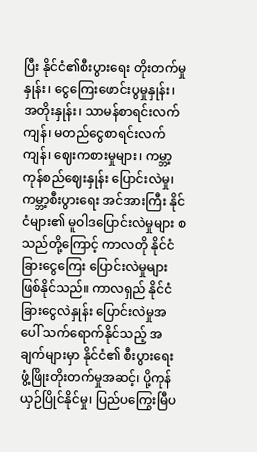ပြီး နိုင်ငံ၏စီးပွားရေး တိုးတက်မှုနှုန်း၊ ငွေကြေးဖောင်းပွမှုနှုန်း၊ အတိုးနှုန်း၊ သာမန်စာရင်းလက်ကျန်၊ မတည်ငွေစာရင်းလက်ကျန်၊ ဈေးကစားမှုများ၊ ကမ္ဘာ့ကုန်စည်ဈေးနှုန်း ပြောင်းလဲမှု၊ ကမ္ဘာ့စီးပွားရေး အင်အားကြီး နိုင်ငံများ၏ မူဝါဒပြောင်းလဲမှုများ စသည်တို့ကြောင့် ကာလတို နိုင်ငံခြားငွေကြေး ပြောင်းလဲမှုများ ဖြစ်နိုင်သည်။ ကာလရှည် နိုင်ငံခြားငွေလဲနှုန်း ပြောင်းလဲမှုအပေါ် သက်ရောက်နိုင်သည့် အချက်များမှာ နိုင်ငံ၏ စီးပွားရေး ဖွံ့ဖြိုးတိုးတက်မှုအဆင့်၊ ပို့ကုန်ယှဉ်ပြိုင်နိုင်မှု၊ ပြည်ပကြွေးမြီပ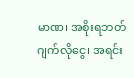မာဏ၊ အစိုးရဘတ်ဂျက်လိုငွေ၊ အရင်း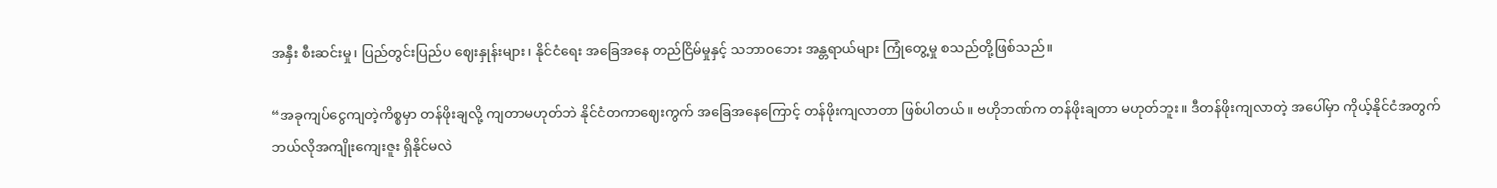အနှီး စီးဆင်းမှု၊ ပြည်တွင်းပြည်ပ ဈေးနှုန်းများ၊ နိုင်ငံရေး အခြေအနေ တည်ငြိမ်မှုနှင့် သဘာဝဘေး အန္တရာယ်များ ကြုံတွေ့မှု စသည်တို့ဖြစ်သည်။

“အခုကျပ်ငွေကျတဲ့ကိစ္စမှာ တန်ဖိုးချလို့ ကျတာမဟုတ်ဘဲ နိုင်ငံတကာဈေးကွက် အခြေအနေကြောင့် တန်ဖိုးကျလာတာ ဖြစ်ပါတယ်။ ဗဟိုဘဏ်က တန်ဖိုးချတာ မဟုတ်ဘူး။ ဒီတန်ဖိုးကျလာတဲ့ အပေါ်မှာ ကိုယ့်နိုင်ငံအတွက် ဘယ်လိုအကျိုးကျေးဇူး ရှိနိုင်မလဲ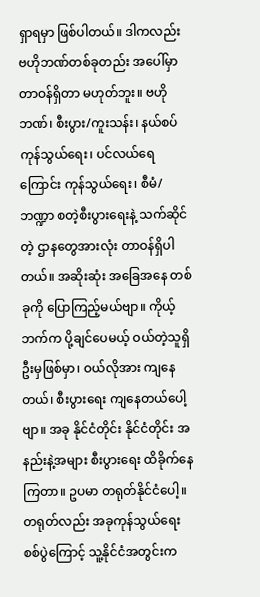ရှာရမှာ ဖြစ်ပါတယ်။ ဒါကလည်း ဗဟိုဘဏ်တစ်ခုတည်း အပေါ်မှာ တာဝန်ရှိတာ မဟုတ်ဘူး။ ဗဟိုဘဏ်၊ စီးပွား/ကူးသန်း၊ နယ်စပ်ကုန်သွယ်ရေး၊ ပင်လယ်ရေကြောင်း ကုန်သွယ်ရေး၊ စီမံ/ဘဏ္ဍာ စတဲ့စီးပွားရေးနဲ့ သက်ဆိုင်တဲ့ ဌာနတွေအားလုံး တာဝန်ရှိပါတယ်။ အဆိုးဆုံး အခြေအနေ တစ်ခုကို ပြောကြည့်မယ်ဗျာ။ ကိုယ့်ဘက်က ပို့ချင်ပေမယ့် ဝယ်တဲ့သူရှိဦးမှဖြစ်မှာ၊ ဝယ်လိုအား ကျနေတယ်၊ စီးပွားရေး ကျနေတယ်ပေါ့ဗျာ။ အခု နိုင်ငံတိုင်း နိုင်ငံတိုင်း အနည်းနဲ့အများ စီးပွားရေး ထိခိုက်နေကြတာ။ ဥပမာ တရုတ်နိုင်ငံပေါ့။ တရုတ်လည်း အခုကုန်သွယ်ရေး စစ်ပွဲကြောင့် သူ့နိုင်ငံအတွင်းက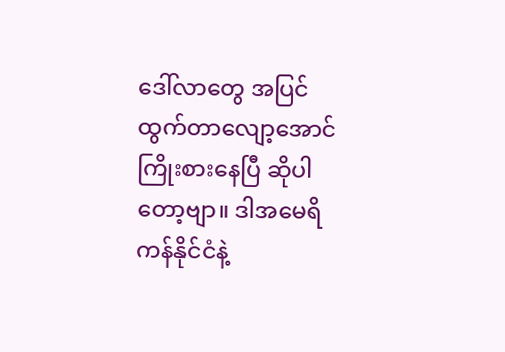ဒေါ်လာတွေ အပြင်ထွက်တာလျော့အောင် ကြိုးစားနေပြီ ဆိုပါတော့ဗျာ။ ဒါအမေရိကန်နိုင်ငံနဲ့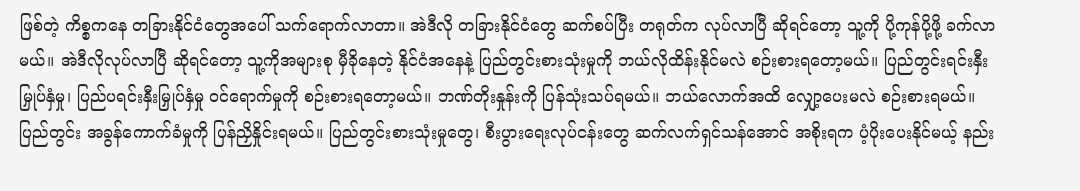ဖြစ်တဲ့ ကိစ္စကနေ တခြားနိုင်ငံတွေအပေါ် သက်ရောက်လာတာ။ အဲဒီလို တခြားနိုင်ငံတွေ ဆက်စပ်ပြီး တရုတ်က လုပ်လာပြီ ဆိုရင်တော့ သူ့ကို ပို့ကုန်ပို့ဖို့ ခက်လာမယ်။ အဲဒီလိုလုပ်လာပြီ ဆိုရင်တော့ သူ့ကိုအများစု မှီခိုနေတဲ့ နိုင်ငံအနေနဲ့ ပြည်တွင်းစားသုံးမှုကို ဘယ်လိုထိန်းနိုင်မလဲ စဉ်းစားရတော့မယ်။ ပြည်တွင်းရင်းနှီးမြှုပ်နှံမှု၊ ပြည်ပရင်းနှီးမြှုပ်နှံမှု ဝင်ရောက်မှုကို စဉ်းစားရတော့မယ်။ ဘဏ်တိုးနှုန်းကို ပြန်သုံးသပ်ရမယ်။ ဘယ်လောက်အထိ လျှော့ပေးမလဲ စဉ်းစားရမယ်။ ပြည်တွင်း အခွန်ကောက်ခံမှုကို ပြန်ညှိနှိုင်းရမယ်။ ပြည်တွင်းစားသုံးမှုတွေ၊ စီးပွားရေးလုပ်ငန်းတွေ ဆက်လက်ရှင်သန်အောင် အစိုးရက ပံ့ပိုးပေးနိုင်မယ့် နည်း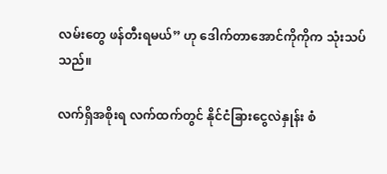လမ်းတွေ ဖန်တီးရမယ်” ဟု ဒေါက်တာအောင်ကိုကိုက သုံးသပ်သည်။

လက်ရှိအစိုးရ လက်ထက်တွင် နိုင်ငံခြားငွေလဲနှုန်း စံ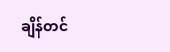ချိန်တင်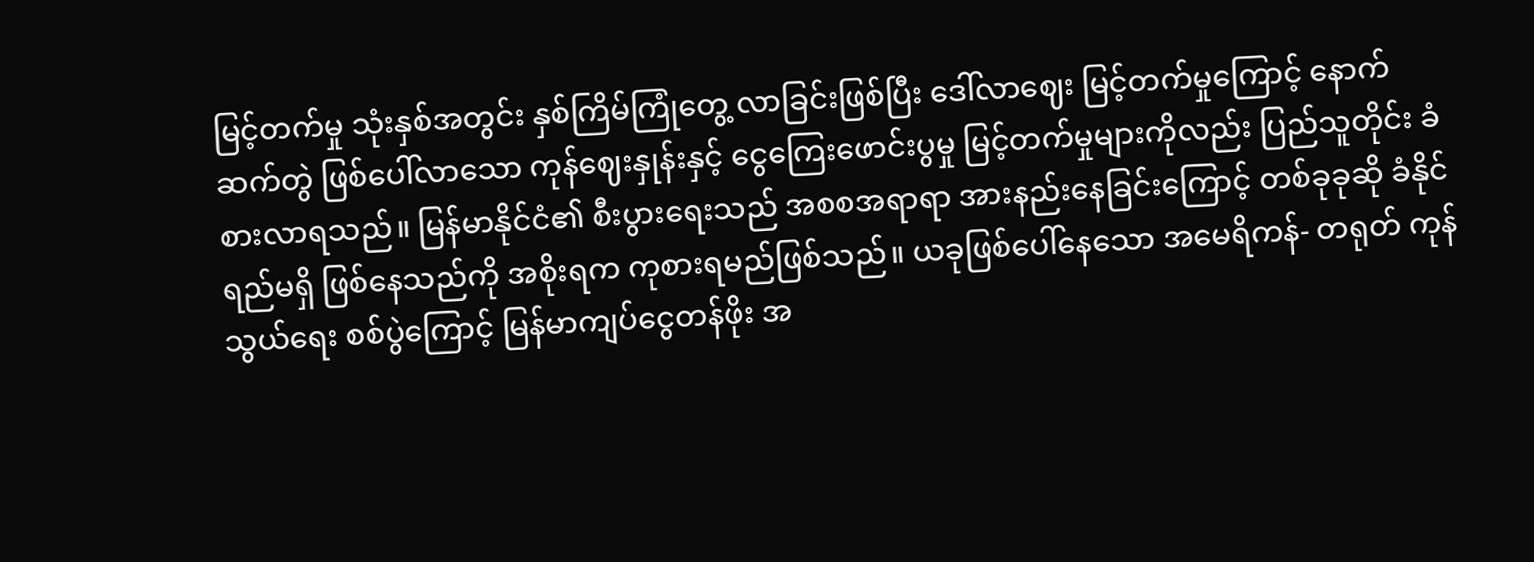မြင့်တက်မှု သုံးနှစ်အတွင်း နှစ်ကြိမ်ကြုံတွေ့ လာခြင်းဖြစ်ပြီး ဒေါ်လာဈေး မြင့်တက်မှုကြောင့် နောက်ဆက်တွဲ ဖြစ်ပေါ်လာသော ကုန်ဈေးနှုန်းနှင့် ငွေကြေးဖောင်းပွမှု မြင့်တက်မှုများကိုလည်း ပြည်သူတိုင်း ခံစားလာရသည်။ မြန်မာနိုင်ငံ၏ စီးပွားရေးသည် အစစအရာရာ အားနည်းနေခြင်းကြောင့် တစ်ခုခုဆို ခံနိုင်ရည်မရှိ ဖြစ်နေသည်ကို အစိုးရက ကုစားရမည်ဖြစ်သည်။ ယခုဖြစ်ပေါ်နေသော အမေရိကန်- တရုတ် ကုန်သွယ်ရေး စစ်ပွဲကြောင့် မြန်မာကျပ်ငွေတန်ဖိုး အ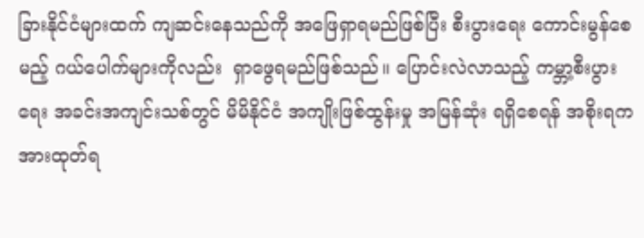ခြားနိုင်ငံများထက် ကျဆင်းနေသည်ကို အဖြေရှာရမည်ဖြစ်ပြီး စီးပွားရေး ကောင်းမွန်စေမည့် ဂယ်ပေါက်များကိုလည်း  ရှာဖွေရမည်ဖြစ်သည်။ ပြောင်းလဲလာသည့် ကမ္ဘာ့စီးပွားရေး အခင်းအကျင်းသစ်တွင် မိမိနိုင်ငံ အကျိုးဖြစ်ထွန်းမှု အမြန်ဆုံး ရရှိစေရန် အစိုးရက အားထုတ်ရ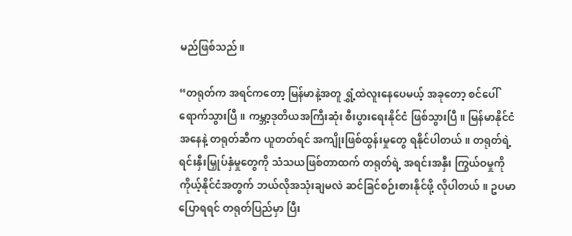မည်ဖြစ်သည်။

“တရုတ်က အရင်ကတော့ မြန်မာနဲ့အတူ ရွှံ့ထဲလူးနေပေမယ့် အခုတော့ စင်ပေါ်ရောက်သွားပြီ။ ကမ္ဘာ့ဒုတိယအကြီးဆုံး စီးပွားရေးနိုင်ငံ ဖြစ်သွားပြီ။ မြန်မာနိုင်ငံအနေနဲ့ တရုတ်ဆီက ယူတတ်ရင် အကျိုးဖြစ်ထွန်းမှုတွေ ရနိုင်ပါတယ်။ တရုတ်ရဲ့ ရင်းနှီးမြှုပ်နှံမှုတွေကို သံသယဖြစ်တာထက် တရုတ်ရဲ့ အရင်းအနှီး ကြွယ်ဝမှုကို ကိုယ့်နိုင်ငံအတွက် ဘယ်လိုအသုံးချမလဲ ဆင်ခြင်စဉ်းစားနိုင်ဖို့ လိုပါတယ်။ ဥပမာပြောရရင် တရုတ်ပြည်မှာ ပြီး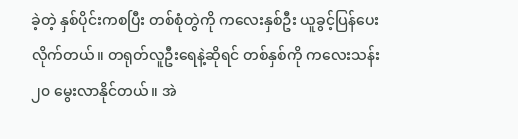ခဲ့တဲ့ နှစ်ပိုင်းကစပြီး တစ်စုံတွဲကို ကလေးနှစ်ဦး ယူခွင့်ပြန်ပေးလိုက်တယ်။ တရုတ်လူဦးရေနဲ့ဆိုရင် တစ်နှစ်ကို ကလေးသန်း ၂၀ မွေးလာနိုင်တယ်။ အဲ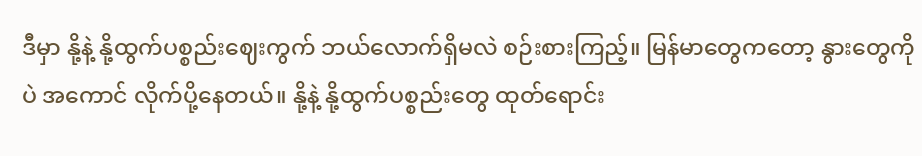ဒီမှာ နို့နဲ့ နို့ထွက်ပစ္စည်းဈေးကွက် ဘယ်လောက်ရှိမလဲ စဉ်းစားကြည့်။ မြန်မာတွေကတော့ နွားတွေကိုပဲ အကောင် လိုက်ပို့နေတယ်။ နို့နဲ့ နို့ထွက်ပစ္စည်းတွေ ထုတ်ရောင်း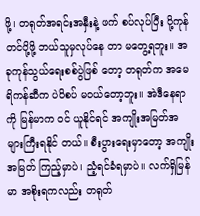ဖို့၊ တရုတ်အရင်းအနှီးနဲ့ ဖက် စပ်လုပ်ပြီး ပို့ကုန်တင်ပို့ဖို့ ဘယ်သူမှလုပ်နေ တာ မတွေ့ရဘူး။ အခုကုန်သွယ်ရေးစစ်ပွဲဖြစ် တော့ တရုတ်က အမေရိကန်ဆီက ပဲပိစပ် မဝယ်တော့ဘူး။ အဲဒီနေရာကို မြန်မာက ဝင် ယူနိုင်ရင် အကျိုးအမြတ်အများကြီးရနိုင် တယ်။ စီးပွားရေးမှာတော့ အကျိုးအမြတ် ကြည့်မှာပဲ၊ ညံ့ရင်ခံရမှာပဲ။ လက်ရှိမြန်မာ အစိုးရကလည်း တရုတ်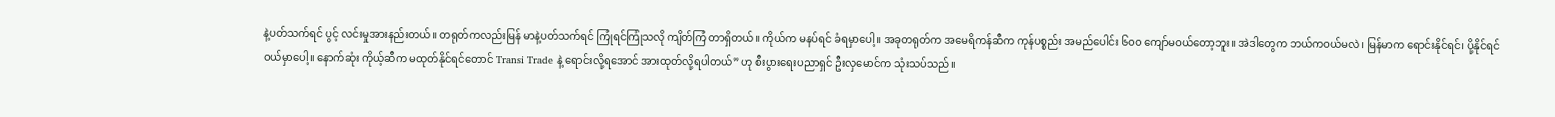နဲ့ပတ်သက်ရင် ပွင့် လင်းမှုအားနည်းတယ်။ တရုတ်ကလည်းမြန် မာနဲ့ပတ်သက်ရင် ကြုံရင်ကြုံသလို ကျိတ်ကြံ တာရှိတယ်။ ကိုယ်က မနပ်ရင် ခံရမှာပေါ့။ အခုတရုတ်က အမေရိကန်ဆီက ကုန်ပစ္စည်း အမည်ပေါင်း ၆၀၀ ကျော်မဝယ်တော့ဘူး။ အဲဒါတွေက ဘယ်ကဝယ်မလဲ၊ မြန်မာက ရောင်းနိုင်ရင်၊ ပို့နိုင်ရင် ဝယ်မှာပေါ့။ နောက်ဆုံး ကိုယ့်ဆီက မထုတ်နိုင်ရင်တောင် Transi Trade နဲ့ ရောင်းလို့ရအောင် အားထုတ်လို့ရပါတယ်” ဟု စီးပွားရေးပညာရှင် ဦးလှမောင်က သုံးသပ်သည်။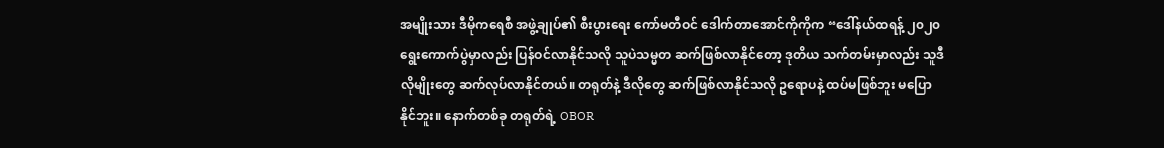အမျိုးသား ဒီမိုကရေစီ အဖွဲ့ချုပ်၏ စီးပွားရေး ကော်မတီဝင် ဒေါက်တာအောင်ကိုကိုက “ဒေါ်နယ်ထရန့် ၂၀၂၀ ရွေးကောက်ပွဲမှာလည်း ပြန်ဝင်လာနိုင်သလို သူပဲသမ္မတ ဆက်ဖြစ်လာနိုင်တော့ ဒုတိယ သက်တမ်းမှာလည်း သူဒီလိုမျိုးတွေ ဆက်လုပ်လာနိုင်တယ်။ တရုတ်နဲ့ ဒီလိုတွေ ဆက်ဖြစ်လာနိုင်သလို ဥရောပနဲ့ ထပ်မဖြစ်ဘူး မပြောနိုင်ဘူး။ နောက်တစ်ခု တရုတ်ရဲ့ OBOR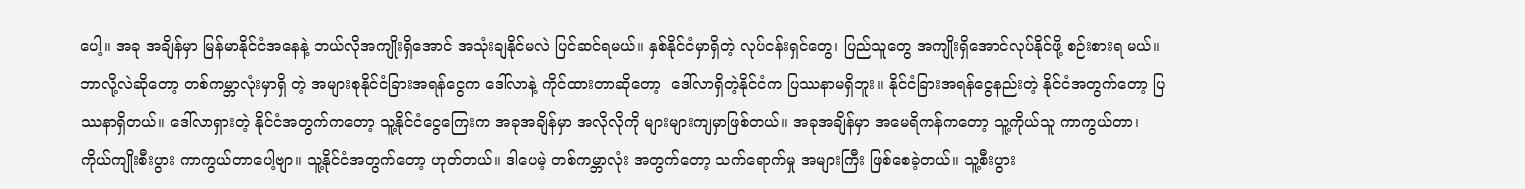ပေါ့။ အခု အချိန်မှာ မြန်မာနိုင်ငံအနေနဲ့ ဘယ်လိုအကျိုးရှိအောင် အသုံးချနိုင်မလဲ ပြင်ဆင်ရမယ်။ နှစ်နိုင်ငံမှာရှိတဲ့ လုပ်ငန်းရှင်တွေ၊ ပြည်သူတွေ အကျိုးရှိအောင်လုပ်နိုင်ဖို့ စဉ်းစားရ မယ်။ ဘာလို့လဲဆိုတော့ တစ်ကမ္ဘာလုံးမှာရှိ တဲ့ အများစုနိုင်ငံခြားအရန်ငွေက ဒေါ်လာနဲ့ ကိုင်ထားတာဆိုတော့  ဒေါ်လာရှိတဲ့နိုင်ငံက ပြဿနာမရှိဘူး။ နိုင်ငံခြားအရန်ငွေနည်းတဲ့ နိုင်ငံအတွက်တော့ ပြဿနာရှိတယ်။ ဒေါ်လာရှားတဲ့ နိုင်ငံအတွက်ကတော့ သူ့နိုင်ငံငွေကြေးက အခုအချိန်မှာ အလိုလိုကို များများကျမှာဖြစ်တယ်။ အခုအချိန်မှာ အမေရိကန်ကတော့ သူ့ကိုယ်သူ ကာကွယ်တာ၊ ကိုယ်ကျိုးစီးပွား ကာကွယ်တာပေါ့ဗျာ။ သူ့နိုင်ငံအတွက်တော့ ဟုတ်တယ်။ ဒါပေမဲ့ တစ်ကမ္ဘာလုံး အတွက်တော့ သက်ရောက်မှု အများကြီး ဖြစ်စေခဲ့တယ်။ သူ့စီးပွား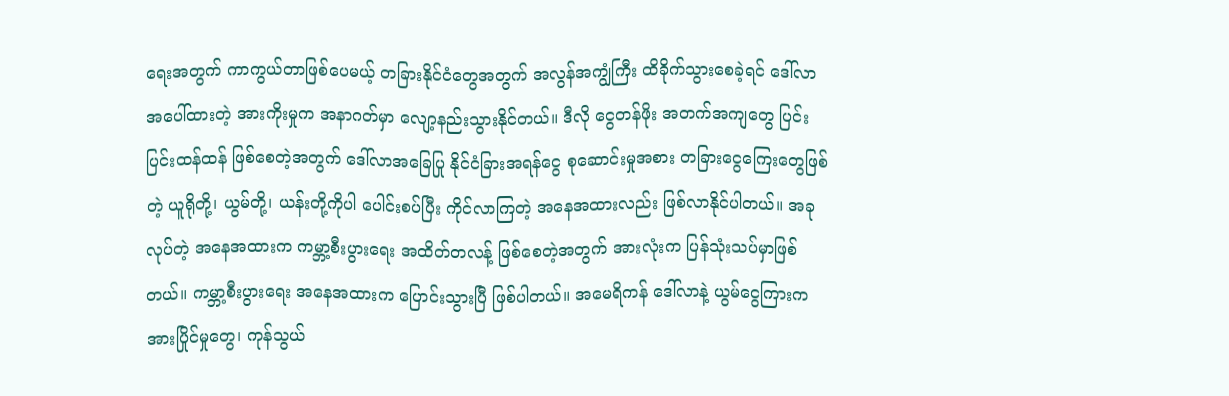ရေးအတွက် ကာကွယ်တာဖြစ်ပေမယ့် တခြားနိုင်ငံတွေအတွက် အလွန်အကျွံကြီး ထိခိုက်သွားစေခဲ့ရင် ဒေါ်လာအပေါ်ထားတဲ့ အားကိုးမှုက အနာဂတ်မှာ လျော့နည်းသွားနိုင်တယ်။ ဒီလို ငွေတန်ဖိုး အတက်အကျတွေ ပြင်းပြင်းထန်ထန် ဖြစ်စေတဲ့အတွက် ဒေါ်လာအခြေပြု နိုင်ငံခြားအရန်ငွေ စုဆောင်းမှုအစား တခြားငွေကြေးတွေဖြစ်တဲ့ ယူရိုတို့၊ ယွမ်တို့၊ ယန်းတို့ကိုပါ ပေါင်းစပ်ပြီး ကိုင်လာကြတဲ့ အနေအထားလည်း ဖြစ်လာနိုင်ပါတယ်။ အခုလုပ်တဲ့ အနေအထားက ကမ္ဘာ့စီးပွားရေး အထိတ်တလန့် ဖြစ်စေတဲ့အတွက် အားလုံးက ပြန်သုံးသပ်မှာဖြစ်တယ်။ ကမ္ဘာ့စီးပွားရေး အနေအထားက ပြောင်းသွားပြီ ဖြစ်ပါတယ်။ အမေရိကန် ဒေါ်လာနဲ့ ယွမ်ငွေကြားက အားပြိုင်မှုတွေ၊ ကုန်သွယ်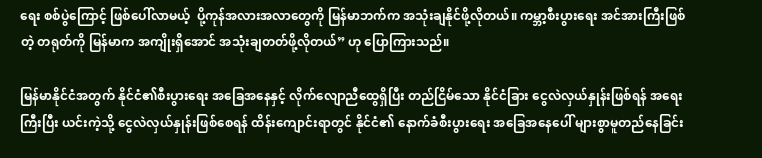ရေး စစ်ပွဲကြောင့် ဖြစ်ပေါ်လာမယ့်  ပို့ကုန်အလားအလာတွေကို မြန်မာဘက်က အသုံးချနိုင်ဖို့လိုတယ်။ ကမ္ဘာ့စီးပွားရေး အင်အားကြီးဖြစ်တဲ့ တရုတ်ကို မြန်မာက အကျိုးရှိအောင် အသုံးချတတ်ဖို့လိုတယ်” ဟု ပြောကြားသည်။

မြန်မာနိုင်ငံအတွက် နိုင်ငံ၏စီးပွားရေး အခြေအနေနှင့် လိုက်လျောညီထွေရှိပြီး တည်ငြိမ်သော နိုင်ငံခြား ငွေလဲလှယ်နှုန်းဖြစ်ရန် အရေးကြီးပြီး ယင်းကဲ့သို့ ငွေလဲလှယ်နှုန်းဖြစ်စေရန် ထိန်းကျောင်းရာတွင် နိုင်ငံ၏ နောက်ခံစီးပွားရေး အခြေအနေပေါ် များစွာမူတည်နေခြင်း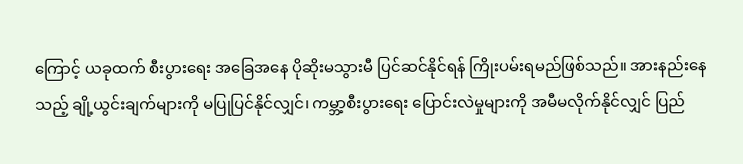ကြောင့် ယခုထက် စီးပွားရေး အခြေအနေ ပိုဆိုးမသွားမီ ပြင်ဆင်နိုင်ရန် ကြိုးပမ်းရမည်ဖြစ်သည်။ အားနည်းနေသည့် ချို့ယွင်းချက်များကို မပြုပြင်နိုင်လျှင်၊ ကမ္ဘာ့စီးပွားရေး ပြောင်းလဲမှုများကို အမီမလိုက်နိုင်လျှင် ပြည်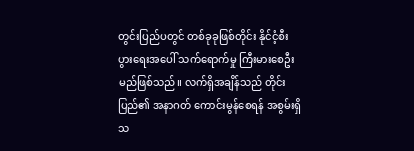တွင်းပြည်ပတွင် တစ်ခုခုဖြစ်တိုင်း နိုင်ငံ့စီးပွားရေးအပေါ် သက်ရောက်မှု ကြီးမားစေဦးမည်ဖြစ်သည်။ လက်ရှိအချိန်သည် တိုင်းပြည်၏ အနာဂတ် ကောင်းမွန်စေရန် အစွမ်းရှိသ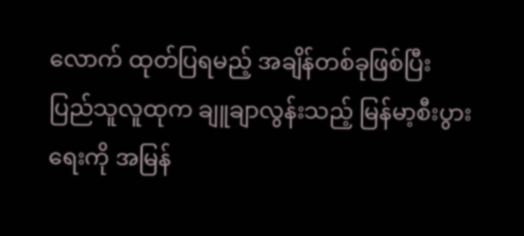လောက် ထုတ်ပြရမည့် အချိန်တစ်ခုဖြစ်ပြီး ပြည်သူလူထုက ချူချာလွန်းသည့် မြန်မာ့စီးပွားရေးကို အမြန်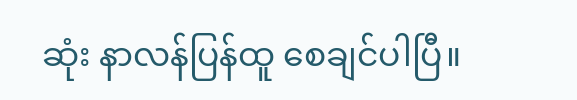ဆုံး နာလန်ပြန်ထူ စေချင်ပါပြီ။